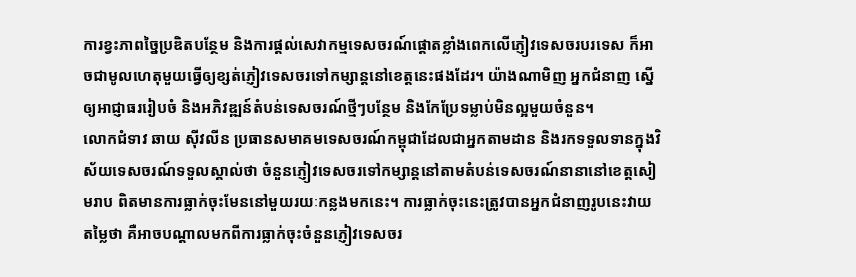ការខ្វះភាពច្នៃប្រឌិតបន្ថែម និងការផ្តល់សេវាកម្មទេសចរណ៍ផ្តោតខ្លាំងពេកលើភ្ញៀវទេសចរបរទេស ក៏អាចជាមូលហេតុមួយធ្វើឲ្យខ្សត់ភ្ញៀវទេសចរទៅកម្សាន្តនៅខេត្តនេះផងដែរ។ យ៉ាងណាមិញ អ្នកជំនាញ ស្នើឲ្យអាជ្ញាធររៀបចំ និងអភិវឌ្ឍន៍តំបន់ទេសចរណ៍ថ្មីៗបន្ថែម និងកែប្រែទម្លាប់មិនល្អមួយចំនួន។
លោកជំទាវ ឆាយ ស៊ីវលីន ប្រធានសមាគមទេសចរណ៍កម្ពុជាដែលជាអ្នកតាមដាន និងរកទទួលទានក្នុងវិស័យទេសចរណ៍ទទួលស្គាល់ថា ចំនួនភ្ញៀវទេសចរទៅកម្សាន្តនៅតាមតំបន់ទេសចរណ៍នានានៅខេត្តសៀមរាប ពិតមានការធ្លាក់ចុះមែននៅមួយរយៈកន្លងមកនេះ។ ការធ្លាក់ចុះនេះត្រូវបានអ្នកជំនាញរូបនេះវាយតម្លៃថា គឺអាចបណ្តាលមកពីការធ្លាក់ចុះចំនួនភ្ញៀវទេសចរ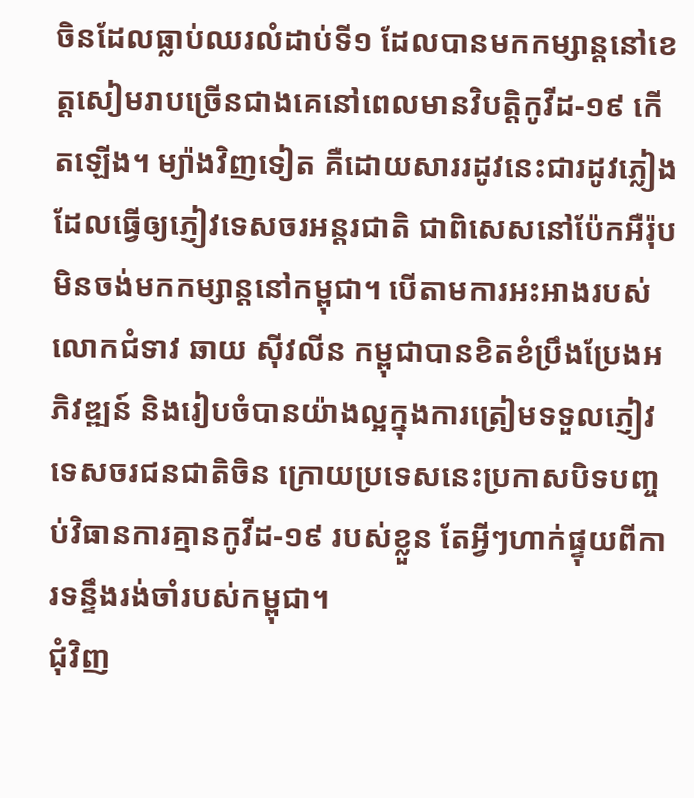ចិនដែលធ្លាប់ឈរលំដាប់ទី១ ដែលបានមកកម្សាន្តនៅខេត្តសៀមរាបច្រើនជាងគេនៅពេលមានវិបត្តិកូវីដ-១៩ កើតឡើង។ ម្យ៉ាងវិញទៀត គឺដោយសាររដូវនេះជារដូវភ្លៀង ដែលធ្វើឲ្យភ្ញៀវទេសចរអន្តរជាតិ ជាពិសេសនៅប៉ែកអឺរ៉ុបមិនចង់មកកម្សាន្តនៅកម្ពុជា។ បើតាមការអះអាងរបស់លោកជំទាវ ឆាយ ស៊ីវលីន កម្ពុជាបានខិតខំប្រឹងប្រែងអភិវឌ្ឍន៍ និងរៀបចំបានយ៉ាងល្អក្នុងការត្រៀមទទួលភ្ញៀវទេសចរជនជាតិចិន ក្រោយប្រទេសនេះប្រកាសបិទបញ្ចប់វិធានការគ្មានកូវីដ-១៩ របស់ខ្លួន តែអ្វីៗហាក់ផ្ទុយពីការទន្ទឹងរង់ចាំរបស់កម្ពុជា។
ជុំវិញ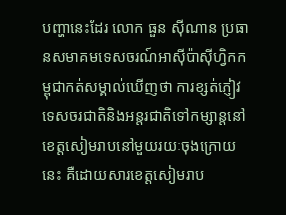បញ្ហានេះដែរ លោក ធួន ស៊ីណាន ប្រធានសមាគមទេសចរណ៍អាស៊ីប៉ាស៊ីហ្វិកកម្ពុជាកត់សម្គាល់ឃើញថា ការខ្សត់ភ្ញៀវទេសចរជាតិនិងអន្តរជាតិទៅកម្សាន្តនៅខេត្តសៀមរាបនៅមួយរយៈចុងក្រោយនេះ គឺដោយសារខេត្តសៀមរាប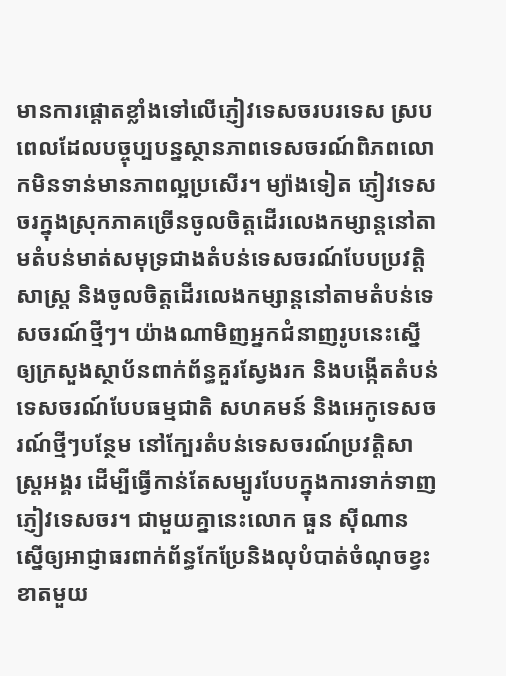មានការផ្តោតខ្លាំងទៅលើភ្ញៀវទេសចរបរទេស ស្របពេលដែលបច្ចុប្បបន្នស្ថានភាពទេសចរណ៍ពិភពលោកមិនទាន់មានភាពល្អប្រសើរ។ ម្យ៉ាងទៀត ភ្ញៀវទេសចរក្នុងស្រុកភាគច្រើនចូលចិត្តដើរលេងកម្សាន្តនៅតាមតំបន់មាត់សមុទ្រជាងតំបន់ទេសចរណ៍បែបប្រវត្តិសាស្ត្រ និងចូលចិត្តដើរលេងកម្សាន្តនៅតាមតំបន់ទេសចរណ៍ថ្មីៗ។ យ៉ាងណាមិញអ្នកជំនាញរូបនេះស្នើឲ្យក្រសួងស្ថាប័នពាក់ព័ន្ធគួរស្វែងរក និងបង្កើតតំបន់ទេសចរណ៍បែបធម្មជាតិ សហគមន៍ និងអេកូទេសចរណ៍ថ្មីៗបន្ថែម នៅក្បែរតំបន់ទេសចរណ៍ប្រវត្តិសាស្ត្រអង្គរ ដើម្បីធ្វើកាន់តែសម្បូរបែបក្នុងការទាក់ទាញភ្ញៀវទេសចរ។ ជាមួយគ្នានេះលោក ធួន ស៊ីណាន ស្នើឲ្យអាជ្ញាធរពាក់ព័ន្ធកែប្រែនិងលុបំបាត់ចំណុចខ្វះខាតមួយ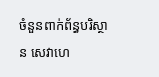ចំនួនពាក់ព័ន្ធបរិស្ថាន សេវាហេ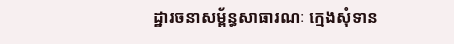ដ្ឋារចនាសម្ព័ន្ធសាធារណៈ ក្មេងសុំទាន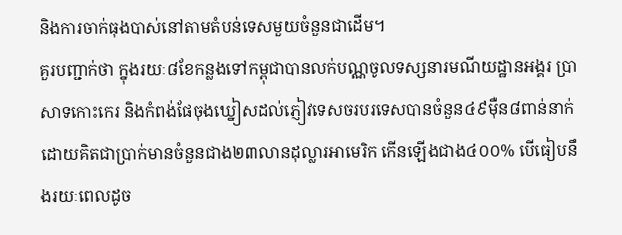និងការចាក់ធុងបាស់នៅតាមតំបន់ទេសមួយចំនួនជាដើម។
គួរបញ្ជាក់ថា ក្នុងរយៈ៨ខែកន្លងទៅកម្ពុជាបានលក់បណ្ណចូលទស្សនារមណីយដ្ឋានអង្គរ ប្រាសាទកោះកេរ និងកំពង់ផែចុងឃ្នៀសដល់ភ្ញៀវទេសចរបរទេសបានចំនួន៤៩ម៉ឺន៨ពាន់នាក់ ដោយគិតជាប្រាក់មានចំនួនជាង២៣លានដុល្លារអាមេរិក កើនឡើងជាង៤០០% បើធៀបនឹងរយៈពេលដូច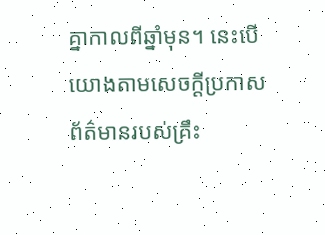គ្នាកាលពីឆ្នាំមុន។ នេះបើយោងតាមសេចក្ដីប្រកាសព័ត៌មានរបស់គ្រឹះ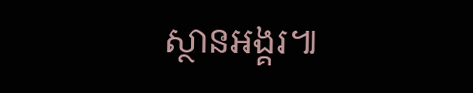ស្ថានអង្គរ៕